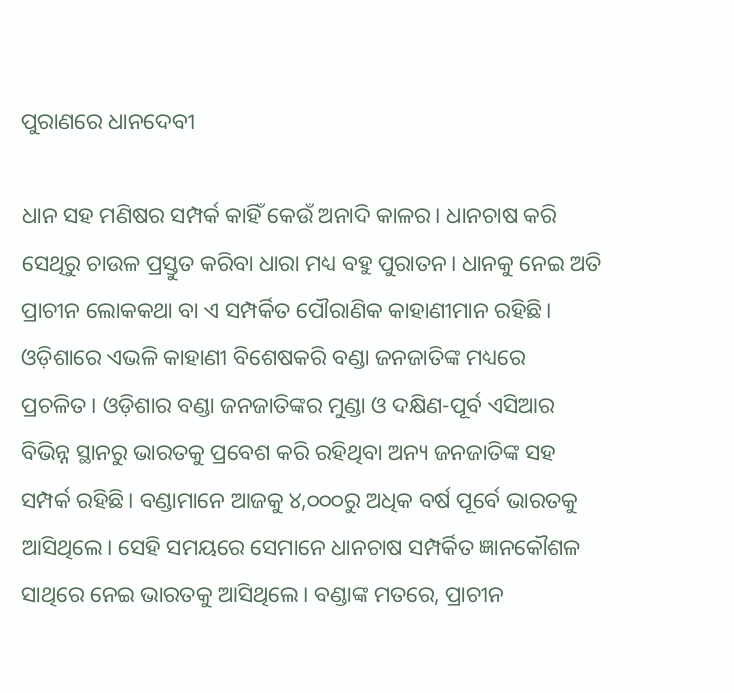ପୁରାଣରେ ଧାନଦେବୀ

ଧାନ ସହ ମଣିଷର ସମ୍ପର୍କ କାହିଁ କେଉଁ ଅନାଦି କାଳର। ଧାନଚାଷ କରି ସେଥିରୁ ଚାଉଳ ପ୍ରସ୍ତୁତ କରିବା ଧାରା ମଧ୍ୟ ବହୁ ପୁରାତନ। ଧାନକୁ ନେଇ ଅତି ପ୍ରାଚୀନ ଲୋକକଥା ବା ଏ ସମ୍ପର୍କିତ ପୌରାଣିକ କାହାଣୀମାନ ରହିଛି। ଓଡ଼ିଶାରେ ଏଭଳି କାହାଣୀ ବିଶେଷକରି ବଣ୍ଡା ଜନଜାତିଙ୍କ ମଧ୍ୟରେ ପ୍ରଚଳିତ। ଓଡ଼ିଶାର ବଣ୍ଡା ଜନଜାତିଙ୍କର ମୁଣ୍ଡା ଓ ଦକ୍ଷିଣ-ପୂର୍ବ ଏସିଆର ବିଭିନ୍ନ ସ୍ଥାନରୁ ଭାରତକୁ ପ୍ରବେଶ କରି ରହିଥିବା ଅନ୍ୟ ଜନଜାତିଙ୍କ ସହ ସମ୍ପର୍କ ରହିଛି। ବଣ୍ଡାମାନେ ଆଜକୁ ୪,୦୦୦ରୁ ଅଧିକ ବର୍ଷ ପୂର୍ବେ ଭାରତକୁ ଆସିଥିଲେ। ସେହି ସମୟରେ ସେମାନେ ଧାନଚାଷ ସମ୍ପର୍କିତ ଜ୍ଞାନକୌଶଳ ସାଥିରେ ନେଇ ଭାରତକୁ ଆସିଥିଲେ। ବଣ୍ଡାଙ୍କ ମତରେ, ପ୍ରାଚୀନ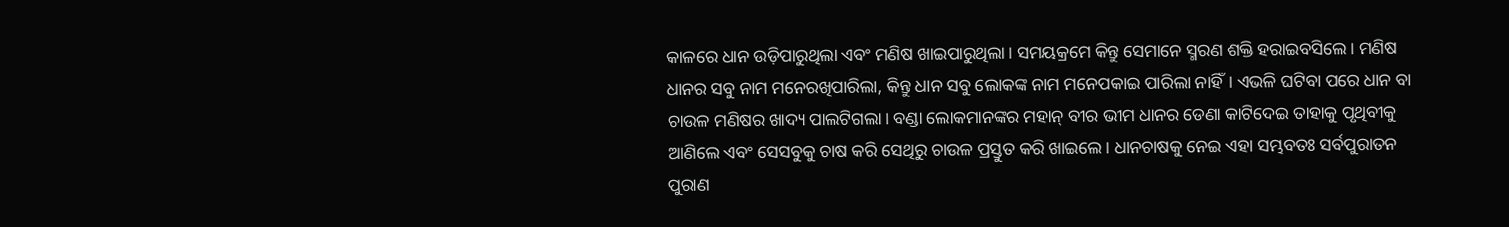କାଳରେ ଧାନ ଉଡ଼ିପାରୁଥିଲା ଏବଂ ମଣିଷ ଖାଇପାରୁଥିଲା। ସମୟକ୍ରମେ କିନ୍ତୁ ସେମାନେ ସ୍ମରଣ ଶକ୍ତି ହରାଇବସିଲେ। ମଣିଷ ଧାନର ସବୁ ନାମ ମନେରଖିପାରିଲା, କିନ୍ତୁ ଧାନ ସବୁ ଲୋକଙ୍କ ନାମ ମନେପକାଇ ପାରିଲା ନାହିଁ। ଏଭଳି ଘଟିବା ପରେ ଧାନ ବା ଚାଉଳ ମଣିଷର ଖାଦ୍ୟ ପାଲଟିଗଲା। ବଣ୍ଡା ଲୋକମାନଙ୍କର ମହାନ୍‌ ବୀର ଭୀମ ଧାନର ଡେଣା କାଟିଦେଇ ତାହାକୁ ପୃଥିବୀକୁ ଆଣିଲେ ଏବଂ ସେସବୁକୁ ଚାଷ କରି ସେଥିରୁ ଚାଉଳ ପ୍ରସ୍ତୁତ କରି ଖାଇଲେ। ଧାନଚାଷକୁ ନେଇ ଏହା ସମ୍ଭବତଃ ସର୍ବପୁରାତନ ପୁରାଣ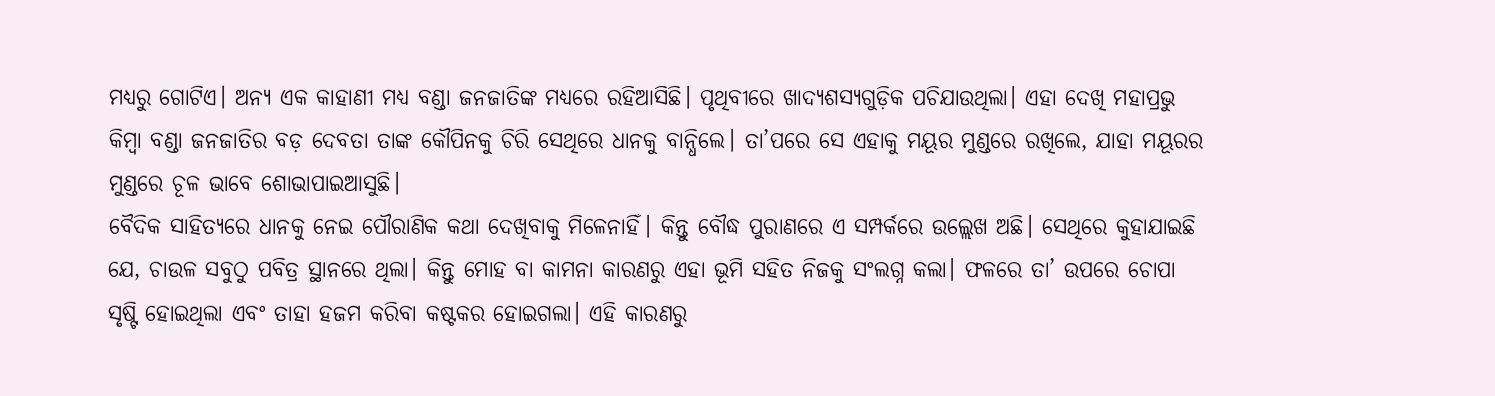ମଧ୍ୟରୁ ଗୋଟିଏ। ଅନ୍ୟ ଏକ କାହାଣୀ ମଧ୍ୟ ବଣ୍ଡା ଜନଜାତିଙ୍କ ମଧ୍ୟରେ ରହିଆସିଛି। ପୃଥିବୀରେ ଖାଦ୍ୟଶସ୍ୟଗୁଡ଼ିକ ପଚିଯାଉଥିଲା। ଏହା ଦେଖି ମହାପ୍ରଭୁ କିମ୍ବା ବଣ୍ଡା ଜନଜାତିର ବଡ଼ ଦେବତା ତାଙ୍କ କୌପିନକୁ ଚିରି ସେଥିରେ ଧାନକୁ ବାନ୍ଧିଲେ। ତା’ପରେ ସେ ଏହାକୁ ମୟୂର ମୁଣ୍ଡରେ ରଖିଲେ, ଯାହା ମୟୂରର ମୁଣ୍ଡରେ ଚୂଳ ଭାବେ ଶୋଭାପାଇଆସୁଛି।
ବୈଦିକ ସାହିତ୍ୟରେ ଧାନକୁ ନେଇ ପୌରାଣିକ କଥା ଦେଖିବାକୁ ମିଳେନାହିଁ। କିନ୍ତୁ ବୌଦ୍ଧ ପୁରାଣରେ ଏ ସମ୍ପର୍କରେ ଉଲ୍ଲେଖ ଅଛି। ସେଥିରେ କୁହାଯାଇଛି ଯେ, ଚାଉଳ ସବୁଠୁ ପବିତ୍ର ସ୍ଥାନରେ ଥିଲା। କିନ୍ତୁ ମୋହ ବା କାମନା କାରଣରୁ ଏହା ଭୂମି ସହିତ ନିଜକୁ ସଂଲଗ୍ନ କଲା। ଫଳରେ ତା’ ଉପରେ ଚୋପା ସୃଷ୍ଟି ହୋଇଥିଲା ଏବଂ ତାହା ହଜମ କରିବା କଷ୍ଟକର ହୋଇଗଲା। ଏହି କାରଣରୁ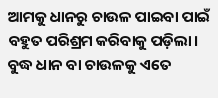ଆମକୁ ଧାନରୁ ଚାଉଳ ପାଇବା ପାଇଁ ବହୁତ ପରିଶ୍ରମ କରିବାକୁ ପଡ଼ିଲା। ବୁଦ୍ଧ ଧାନ ବା ଚାଉଳକୁ ଏତେ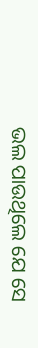ଭଲ ପାଉଥିଲେ ଯେ ସେ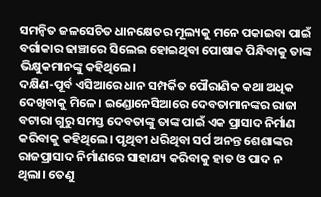ସମନ୍ବିତ ଜଳସେଚିତ ଧାନକ୍ଷେତର ମୂଲ୍ୟକୁ ମନେ ପକାଇବା ପାଇଁ ବର୍ଗାକାର ଢାଞ୍ଚାରେ ସିଲେଇ ହୋଇଥିବା ପୋଷାକ ପିନ୍ଧିବାକୁ ତାଙ୍କ ଭିକ୍ଷୁକମାନଙ୍କୁ କହିଥିଲେ।
ଦକ୍ଷିଣ-ପୂର୍ବ ଏସିଆରେ ଧାନ ସମ୍ପର୍କିତ ପୌରାଣିକ କଥା ଅଧିକ ଦେଖିବାକୁ ମିଳେ। ଇଣ୍ଡୋନେସିଆରେ ଦେବତାମାନଙ୍କର ରାଜା ବଟାରା ଗୁରୁ ସମସ୍ତ ଦେବତାଙ୍କୁ ତାଙ୍କ ପାଇଁ ଏକ ପ୍ରାସାଦ ନିର୍ମାଣ କରିବାକୁ କହିଥିଲେ। ପୃଥିବୀ ଧରିଥିବା ସର୍ପ ଅନନ୍ତ ଶେଶାଙ୍କର ରାଜପ୍ରାସାଦ ନିର୍ମାଣରେ ସାହାଯ୍ୟ କରିବାକୁ ହାତ ଓ ପାଦ ନ ଥିଲା। ତେଣୁ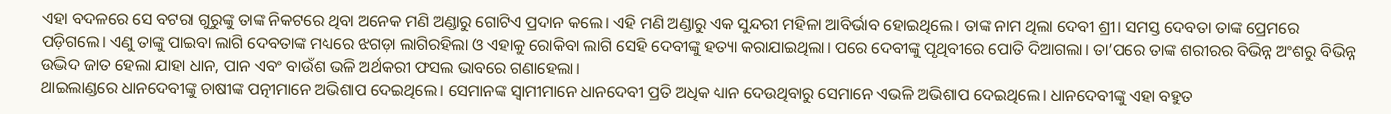ଏହା ବଦଳରେ ସେ ବଟରା ଗୁରୁଙ୍କୁ ତାଙ୍କ ନିକଟରେ ଥିବା ଅନେକ ମଣି ଅଣ୍ଡାରୁ ଗୋଟିଏ ପ୍ରଦାନ କଲେ। ଏହି ମଣି ଅଣ୍ଡାରୁ ଏକ ସୁନ୍ଦରୀ ମହିଳା ଆବିର୍ଭାବ ହୋଇଥିଲେ। ତାଙ୍କ ନାମ ଥିଲା ଦେବୀ ଶ୍ରୀ। ସମସ୍ତ ଦେବତା ତାଙ୍କ ପ୍ରେମରେ ପଡ଼ିଗଲେ। ଏଣୁ ତାଙ୍କୁ ପାଇବା ଲାଗି ଦେବତାଙ୍କ ମଧ୍ୟରେ ଝଗଡ଼ା ଲାଗିରହିଲା ଓ ଏହାକୁ ରୋକିବା ଲାଗି ସେହି ଦେବୀଙ୍କୁ ହତ୍ୟା କରାଯାଇଥିଲା। ପରେ ଦେବୀଙ୍କୁ ପୃଥିବୀରେ ପୋତି ଦିଆଗଲା। ତା’ପରେ ତାଙ୍କ ଶରୀରର ବିଭିନ୍ନ ଅଂଶରୁ ବିଭିନ୍ନ ଉଦ୍ଭିଦ ଜାତ ହେଲା ଯାହା ଧାନ, ପାନ ଏବଂ ବାଉଁଶ ଭଳି ଅର୍ଥକରୀ ଫସଲ ଭାବରେ ଗଣାହେଲା।
ଥାଇଲାଣ୍ଡରେ ଧାନଦେବୀଙ୍କୁ ଚାଷୀଙ୍କ ପତ୍ନୀମାନେ ଅଭିଶାପ ଦେଇଥିଲେ। ସେମାନଙ୍କ ସ୍ବାମୀମାନେ ଧାନଦେବୀ ପ୍ରତି ଅଧିକ ଧ୍ୟାନ ଦେଉଥିବାରୁ ସେମାନେ ଏଭଳି ଅଭିଶାପ ଦେଇଥିଲେ। ଧାନଦେବୀଙ୍କୁ ଏହା ବହୁତ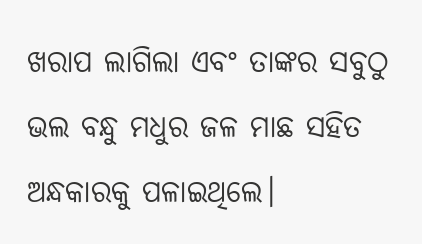ଖରାପ ଲାଗିଲା ଏବଂ ତାଙ୍କର ସବୁଠୁ ଭଲ ବନ୍ଧୁ ମଧୁର ଜଳ ମାଛ ସହିତ ଅନ୍ଧକାରକୁ ପଳାଇଥିଲେ।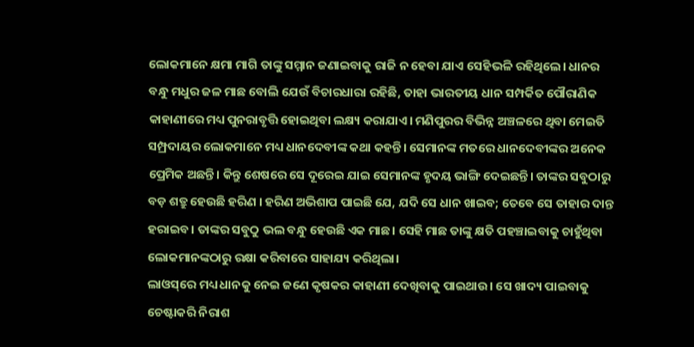ଲୋକମାନେ କ୍ଷମା ମାଗି ତାଙ୍କୁ ସମ୍ମାନ ଜଣାଇବାକୁ ରାଜି ନ ହେବା ଯାଏ ସେହିଭଳି ରହିଥିଲେ। ଧାନର ବନ୍ଧୁ ମଧୁର ଜଳ ମାଛ ବୋଲି ଯେଉଁ ବିଚାରଧାରା ରହିଛି, ତାହା ଭାରତୀୟ ଧାନ ସମ୍ପର୍କିତ ପୌରାଣିକ କାହାଣୀରେ ମଧ୍ୟ ପୁନରାବୃତ୍ତି ହୋଇଥିବା ଲକ୍ଷ୍ୟ କରାଯାଏ। ମଣିପୁରର ବିଭିନ୍ନ ଅଞ୍ଚଳରେ ଥିବା ମେଇତି ସମ୍ପ୍ରଦାୟର ଲୋକମାନେ ମଧ୍ୟ ଧାନଦେବୀଙ୍କ କଥା କହନ୍ତି। ସେମାନଙ୍କ ମତରେ ଧାନଦେବୀଙ୍କର ଅନେକ ପ୍ରେମିକ ଅଛନ୍ତି। କିନ୍ତୁ ଶେଷରେ ସେ ଦୂରେଇ ଯାଇ ସେମାନଙ୍କ ହୃଦୟ ଭାଙ୍ଗି ଦେଇଛନ୍ତି। ତାଙ୍କର ସବୁଠାରୁ ବଡ଼ ଶତ୍ରୁ ହେଉଛି ହରିଣ । ହରିଣ ଅଭିଶାପ ପାଇଛି ଯେ, ଯଦି ସେ ଧାନ ଖାଇବ; ତେବେ ସେ ତାହାର ଦାନ୍ତ ହରାଇବ। ତାଙ୍କର ସବୁଠୁ ଭଲ ବନ୍ଧୁ ହେଉଛି ଏକ ମାଛ। ସେହି ମାଛ ତାଙ୍କୁ କ୍ଷତି ପହଞ୍ଚାଇବାକୁ ଚାହୁଁଥିବା ଲୋକମାନଙ୍କଠାରୁ ରକ୍ଷା କରିବାରେ ସାହାଯ୍ୟ କରିଥିଲା।
ଲାଓସ୍‌ରେ ମଧ୍ୟ ଧାନକୁ ନେଇ ଜଣେ କୃଷକର କାହାଣୀ ଦେଖିବାକୁ ପାଇଥାଉ। ସେ ଖାଦ୍ୟ ପାଇବାକୁ ଚେଷ୍ଟାକରି ନିରାଶ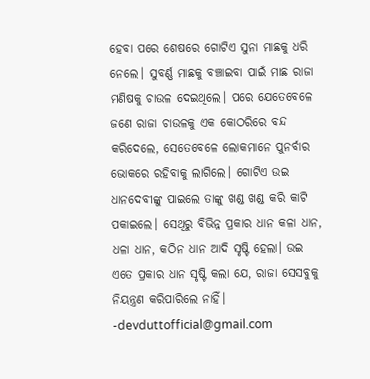ହେବା ପରେ ଶେଷରେ ଗୋଟିଏ ସୁନା ମାଛକୁ ଧରି ନେଲେ। ସୁବର୍ଣ୍ଣ ମାଛକୁ ବଞ୍ଚାଇବା ପାଇଁ ମାଛ ରାଜା ମଣିଷକୁ ଚାଉଳ ଦେଇଥିଲେ। ପରେ ଯେତେବେଳେ ଜଣେ ରାଜା ଚାଉଳକୁ ଏକ କୋଠରିରେ ବନ୍ଦ କରିଦେଲେ, ସେତେବେଳେ ଲୋକମାନେ ପୁନର୍ବାର ଭୋକରେ ରହିବାକୁ ଲାଗିଲେ। ଗୋଟିଏ ଉଇ ଧାନଦେବୀଙ୍କୁ ପାଇଲେ ତାଙ୍କୁ ଖଣ୍ଡ ଖଣ୍ଡ କରି କାଟି ପକାଇଲେ। ସେଥିରୁ ବିଭିନ୍ନ ପ୍ରକାର ଧାନ କଳା ଧାନ, ଧଳା ଧାନ, କଠିନ ଧାନ ଆଦି ସୃଷ୍ଟି ହେଲା। ଉଇ ଏତେ ପ୍ରକାର ଧାନ ସୃଷ୍ଟି କଲା ଯେ, ରାଜା ସେସବୁକୁ ନିୟନ୍ତ୍ରଣ କରିପାରିଲେ ନାହିଁ।
-devduttofficial@gmail.com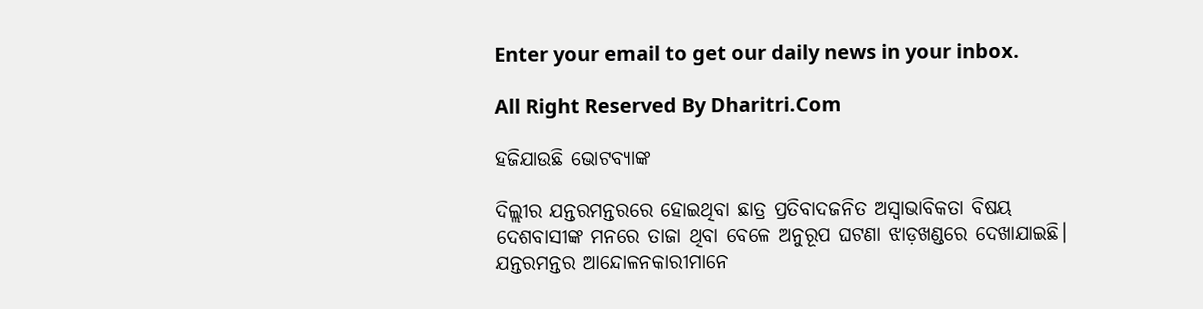Enter your email to get our daily news in your inbox.

All Right Reserved By Dharitri.Com

ହଜିଯାଉଛି ଭୋଟବ୍ୟାଙ୍କ

ଦିଲ୍ଲୀର ଯନ୍ତରମନ୍ତରରେ ହୋଇଥିବା ଛାତ୍ର ପ୍ରତିବାଦଜନିତ ଅସ୍ବାଭାବିକତା ବିଷୟ ଦେଶବାସୀଙ୍କ ମନରେ ତାଜା ଥିବା ବେଳେ ଅନୁରୂପ ଘଟଣା ଝାଡ଼ଖଣ୍ଡରେ ଦେଖାଯାଇଛି। ଯନ୍ତରମନ୍ତର ଆନ୍ଦୋଳନକାରୀମାନେ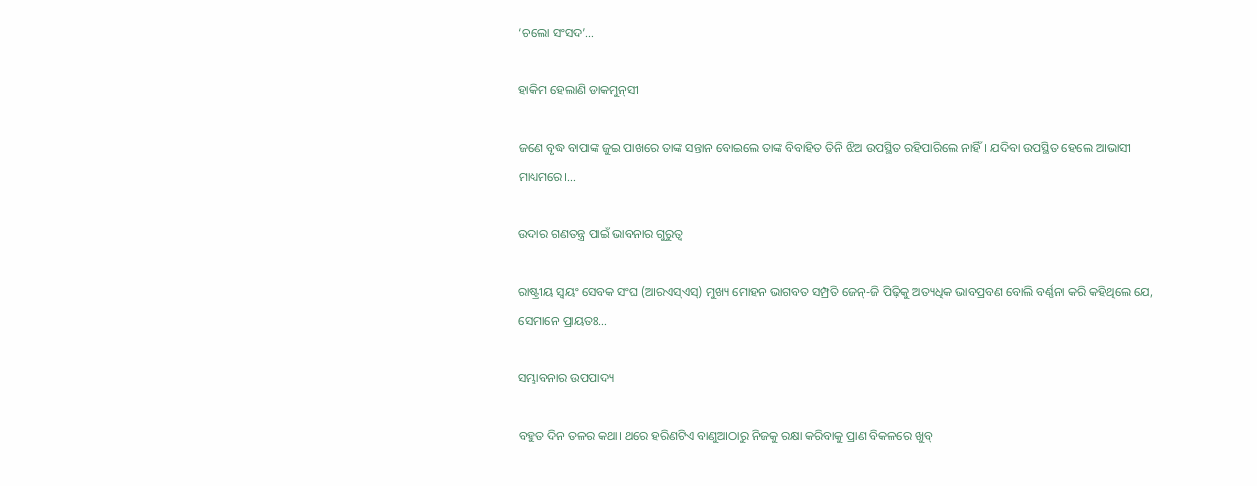‘ଚଲୋ ସଂସଦ’…

ହାକିମ ହେଲାଣି ଡାକମୁନ୍‌ସୀ

ଜଣେ ବୃଦ୍ଧ ବାପାଙ୍କ ଜୁଇ ପାଖରେ ତାଙ୍କ ସନ୍ତାନ ବୋଇଲେ ତାଙ୍କ ବିବାହିତ ତିନି ଝିଅ ଉପସ୍ଥିତ ରହିପାରିଲେ ନାହିଁ। ଯଦିବା ଉପସ୍ଥିତ ହେଲେ ଆଭାସୀ ମାଧ୍ୟମରେ।…

ଉଦାର ଗଣତନ୍ତ୍ର ପାଇଁ ଭାବନାର ଗୁରୁତ୍ୱ

ରାଷ୍ଟ୍ରୀୟ ସ୍ବୟଂ ସେବକ ସଂଘ (ଆରଏସ୍‌ଏସ୍‌) ମୁଖ୍ୟ ମୋହନ ଭାଗବତ ସମ୍ପ୍ରତି ଜେନ୍‌-ଜି ପିଢ଼ିକୁ ଅତ୍ୟଧିକ ଭାବପ୍ରବଣ ବୋଲି ବର୍ଣ୍ଣନା କରି କହିଥିଲେ ଯେ, ସେମାନେ ପ୍ରାୟତଃ…

ସମ୍ଭାବନାର ଉପପାଦ୍ୟ

ବହୁତ ଦିନ ତଳର କଥା। ଥରେ ହରିଣଟିଏ ବାଣୁଆଠାରୁ ନିଜକୁ ରକ୍ଷା କରିବାକୁ ପ୍ରାଣ ବିକଳରେ ଖୁବ୍‌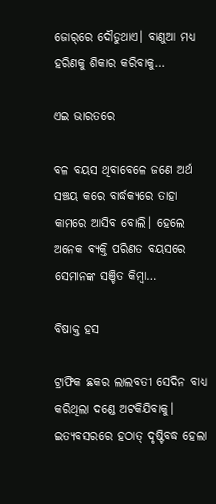ଜୋର୍‌ରେ ଦୌଡୁଥାଏ। ବାଣୁଆ ମଧ୍ୟ ହରିଣକୁ ଶିକାର କରିବାକୁ…

ଏଇ ଭାରତରେ

ବଳ ବୟସ ଥିବାବେଳେ ଜଣେ ଅର୍ଥ ସଞ୍ଚୟ କରେ ବାର୍ଦ୍ଧକ୍ୟରେ ତାହା କାମରେ ଆସିବ ବୋଲି। ହେଲେ ଅନେକ ବ୍ୟକ୍ତି ପରିଣତ ବୟସରେ ସେମାନଙ୍କ ସଞ୍ଚିତ କିମ୍ବା…

ବିଷାକ୍ତ ହସ

ଟ୍ରାଫିକ ଛକର ଲାଲବତୀ ସେଦିନ ବାଧ୍ୟ କରିଥିଲା ଦଣ୍ଡେ ଅଟକିଯିବାକୁ। ଇତ୍ୟବସରରେ ହଠାତ୍‌ ଦୃଷ୍ଟିବଦ୍ଧ ହେଲା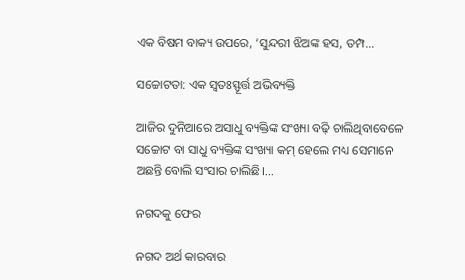ଏକ ବିଷମ ବାକ୍ୟ ଉପରେ, ‘ସୁନ୍ଦରୀ ଝିଅଙ୍କ ହସ, ତମ୍ପ…

ସଚ୍ଚୋଟତା: ଏକ ସ୍ବତଃସ୍ଫୂର୍ତ୍ତ ଅଭିବ୍ୟକ୍ତି

ଆଜିର ଦୁନିଆରେ ଅସାଧୁ ବ୍ୟକ୍ତିଙ୍କ ସଂଖ୍ୟା ବଢ଼ି ଚାଲିଥିବାବେଳେ ସଚ୍ଚୋଟ ବା ସାଧୁ ବ୍ୟକ୍ତିଙ୍କ ସଂଖ୍ୟା କମ୍‌ ହେଲେ ମଧ୍ୟ ସେମାନେ ଅଛନ୍ତି ବୋଲି ସଂସାର ଚାଲିଛି।…

ନଗଦକୁ ଫେର

ନଗଦ ଅର୍ଥ କାରବାର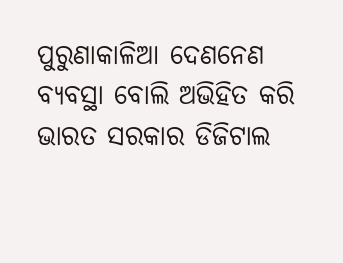ପୁରୁଣାକାଳିଆ ଦେଣନେଣ ବ୍ୟବସ୍ଥା ବୋଲି ଅଭିହିତ କରି ଭାରତ ସରକାର ଡିଜିଟାଲ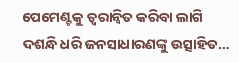ପେମେଣ୍ଟକୁ ତ୍ୱରାନ୍ବିତ କରିବା ଲାଗି ଦଶନ୍ଧି ଧରି ଜନସାଧାରଣଙ୍କୁ ଉତ୍ସାହିତ…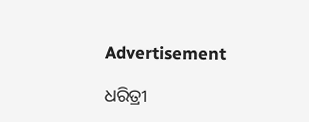Advertisement

ଧରିତ୍ରୀ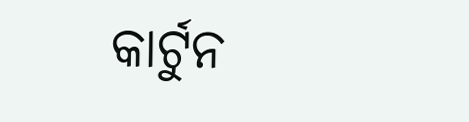କାର୍ଟୁନ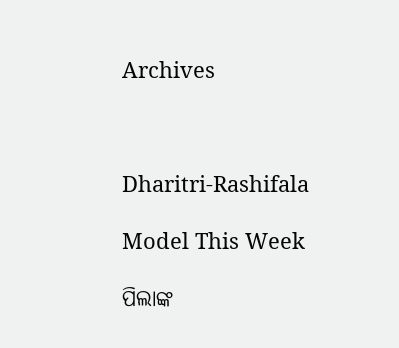Archives



Dharitri-Rashifala

Model This Week

ପିଲାଙ୍କ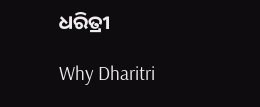ଧରିତ୍ରୀ

Why Dharitri